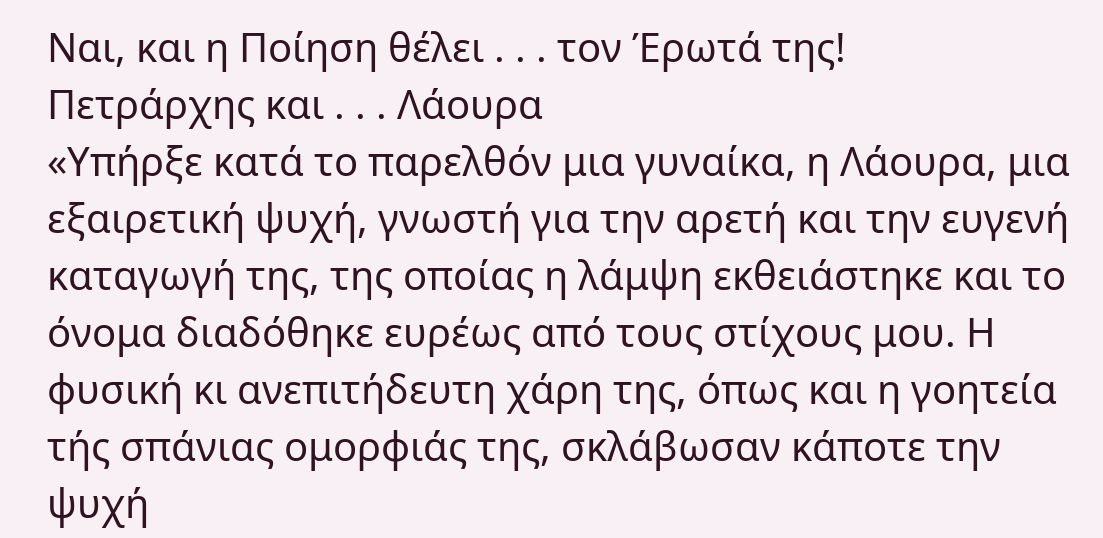Ναι, και η Ποίηση θέλει . . . τον Έρωτά της!
Πετράρχης και . . . Λάουρα
«Υπήρξε κατά το παρελθόν μια γυναίκα, η Λάουρα, μια εξαιρετική ψυχή, γνωστή για την αρετή και την ευγενή καταγωγή της, της οποίας η λάμψη εκθειάστηκε και το όνομα διαδόθηκε ευρέως από τους στίχους μου. Η φυσική κι ανεπιτήδευτη χάρη της, όπως και η γοητεία τής σπάνιας ομορφιάς της, σκλάβωσαν κάποτε την ψυχή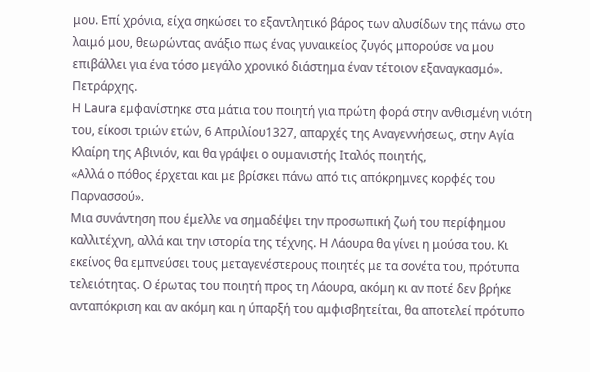μου. Επί χρόνια, είχα σηκώσει το εξαντλητικό βάρος των αλυσίδων της πάνω στο λαιμό μου, θεωρώντας ανάξιο πως ένας γυναικείος ζυγός μπορούσε να μου επιβάλλει για ένα τόσο μεγάλο χρονικό διάστημα έναν τέτοιον εξαναγκασμό». Πετράρχης.
Η Laura εμφανίστηκε στα μάτια του ποιητή για πρώτη φορά στην ανθισμένη νιότη του, είκοσι τριών ετών, 6 Απριλίου1327, απαρχές της Αναγεννήσεως, στην Αγία Κλαίρη της Αβινιόν, και θα γράψει ο ουμανιστής Ιταλός ποιητής,
«Αλλά ο πόθος έρχεται και με βρίσκει πάνω από τις απόκρημνες κορφές του Παρνασσού».
Μια συνάντηση που έμελλε να σημαδέψει την προσωπική ζωή του περίφημου καλλιτέχνη, αλλά και την ιστορία της τέχνης. Η Λάουρα θα γίνει η μούσα του. Κι εκείνος θα εμπνεύσει τους μεταγενέστερους ποιητές με τα σονέτα του, πρότυπα τελειότητας. Ο έρωτας του ποιητή προς τη Λάουρα, ακόμη κι αν ποτέ δεν βρήκε ανταπόκριση και αν ακόμη και η ύπαρξή του αμφισβητείται, θα αποτελεί πρότυπο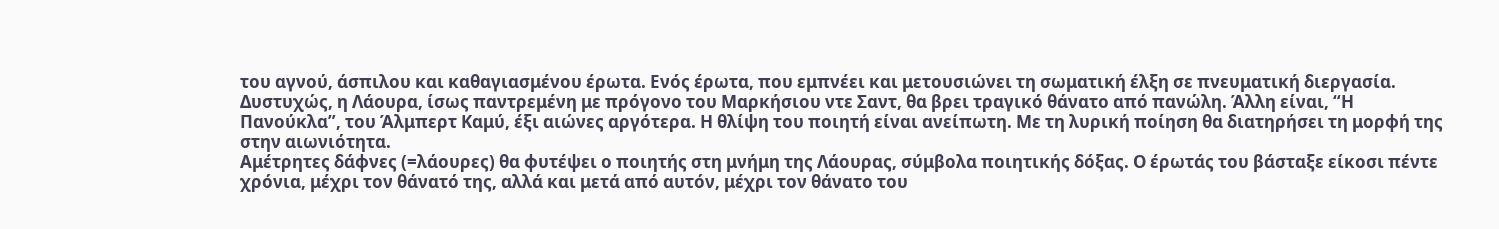του αγνού, άσπιλου και καθαγιασμένου έρωτα. Ενός έρωτα, που εμπνέει και μετουσιώνει τη σωματική έλξη σε πνευματική διεργασία.
Δυστυχώς, η Λάουρα, ίσως παντρεμένη με πρόγονο του Μαρκήσιου ντε Σαντ, θα βρει τραγικό θάνατο από πανώλη. Άλλη είναι, “Η Πανούκλα”, του Άλμπερτ Καμύ, έξι αιώνες αργότερα. Η θλίψη του ποιητή είναι ανείπωτη. Με τη λυρική ποίηση θα διατηρήσει τη μορφή της στην αιωνιότητα.
Αμέτρητες δάφνες (=λάουρες) θα φυτέψει ο ποιητής στη μνήμη της Λάουρας, σύμβολα ποιητικής δόξας. Ο έρωτάς του βάσταξε είκοσι πέντε χρόνια, μέχρι τον θάνατό της, αλλά και μετά από αυτόν, μέχρι τον θάνατο του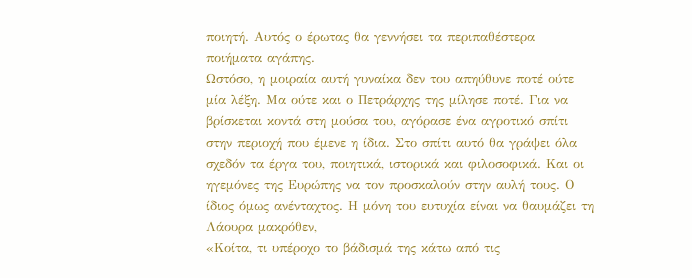ποιητή. Αυτός ο έρωτας θα γεννήσει τα περιπαθέστερα ποιήματα αγάπης.
Ωστόσο, η μοιραία αυτή γυναίκα δεν του απηύθυνε ποτέ ούτε μία λέξη. Μα ούτε και ο Πετράρχης της μίλησε ποτέ. Για να βρίσκεται κοντά στη μούσα του, αγόρασε ένα αγροτικό σπίτι στην περιοχή που έμενε η ίδια. Στο σπίτι αυτό θα γράψει όλα σχεδόν τα έργα του, ποιητικά, ιστορικά και φιλοσοφικά. Και οι ηγεμόνες της Ευρώπης να τον προσκαλούν στην αυλή τους. Ο ίδιος όμως ανένταχτος. Η μόνη του ευτυχία είναι να θαυμάζει τη Λάουρα μακρόθεν,
«Κοίτα, τι υπέροχο το βάδισμά της κάτω από τις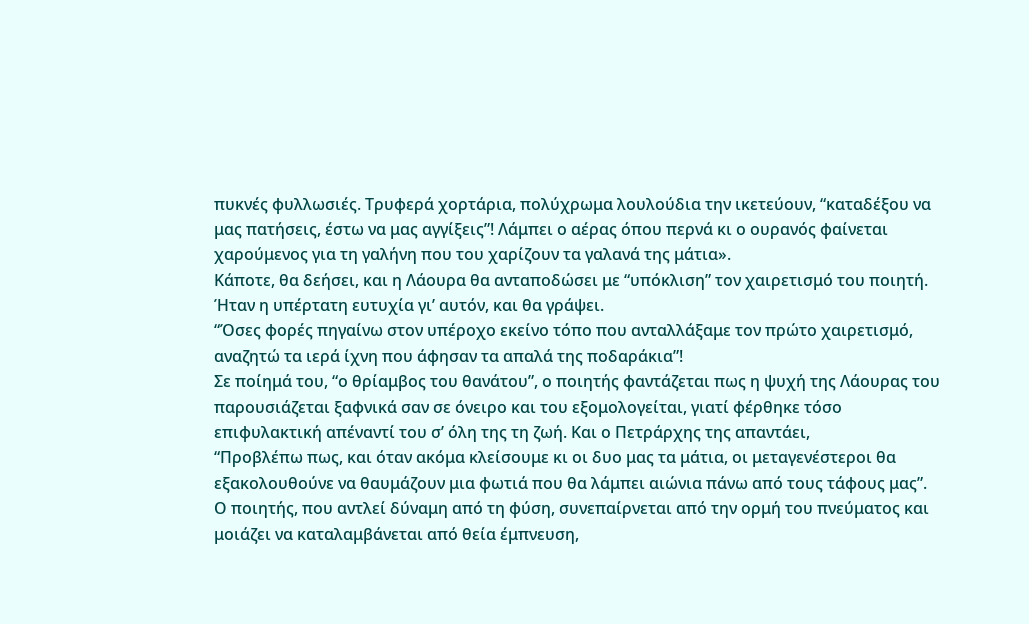πυκνές φυλλωσιές. Τρυφερά χορτάρια, πολύχρωμα λουλούδια την ικετεύουν, “καταδέξου να μας πατήσεις, έστω να μας αγγίξεις”! Λάμπει ο αέρας όπου περνά κι ο ουρανός φαίνεται χαρούμενος για τη γαλήνη που του χαρίζουν τα γαλανά της μάτια».
Κάποτε, θα δεήσει, και η Λάουρα θα ανταποδώσει με “υπόκλιση” τον χαιρετισμό του ποιητή. Ήταν η υπέρτατη ευτυχία γι’ αυτόν, και θα γράψει.
“Όσες φορές πηγαίνω στον υπέροχο εκείνο τόπο που ανταλλάξαμε τον πρώτο χαιρετισμό, αναζητώ τα ιερά ίχνη που άφησαν τα απαλά της ποδαράκια”!
Σε ποίημά του, “ο θρίαμβος του θανάτου”, ο ποιητής φαντάζεται πως η ψυχή της Λάουρας του παρουσιάζεται ξαφνικά σαν σε όνειρο και του εξομολογείται, γιατί φέρθηκε τόσο επιφυλακτική απέναντί του σ’ όλη της τη ζωή. Και ο Πετράρχης της απαντάει,
“Προβλέπω πως, και όταν ακόμα κλείσουμε κι οι δυο μας τα μάτια, οι μεταγενέστεροι θα εξακολουθούνε να θαυμάζουν μια φωτιά που θα λάμπει αιώνια πάνω από τους τάφους μας”.
Ο ποιητής, που αντλεί δύναμη από τη φύση, συνεπαίρνεται από την ορμή του πνεύματος και μοιάζει να καταλαμβάνεται από θεία έμπνευση,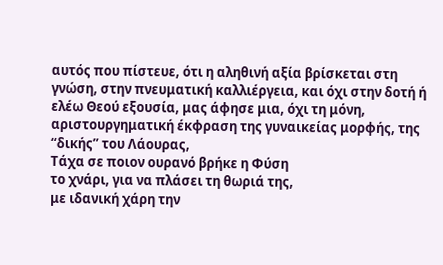αυτός που πίστευε, ότι η αληθινή αξία βρίσκεται στη γνώση, στην πνευματική καλλιέργεια, και όχι στην δοτή ή ελέω Θεού εξουσία, μας άφησε μια, όχι τη μόνη, αριστουργηματική έκφραση της γυναικείας μορφής, της “δικής” του Λάουρας,
Τάχα σε ποιον ουρανό βρήκε η Φύση
το χνάρι, για να πλάσει τη θωριά της,
με ιδανική χάρη την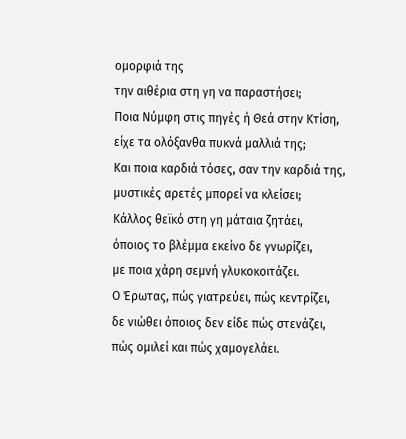ομορφιά της
την αιθέρια στη γη να παραστήσει;
Ποια Νύμφη στις πηγές ή Θεά στην Κτίση,
είχε τα ολόξανθα πυκνά μαλλιά της;
Και ποια καρδιά τόσες, σαν την καρδιά της,
μυστικές αρετές μπορεί να κλείσει;
Κάλλος θεϊκό στη γη μάταια ζητάει,
όποιος το βλέμμα εκείνο δε γνωρίζει,
με ποια χάρη σεμνή γλυκοκοιτάζει.
Ο Έρωτας, πώς γιατρεύει, πώς κεντρίζει,
δε νιώθει όποιος δεν είδε πώς στενάζει,
πώς ομιλεί και πώς χαμογελάει.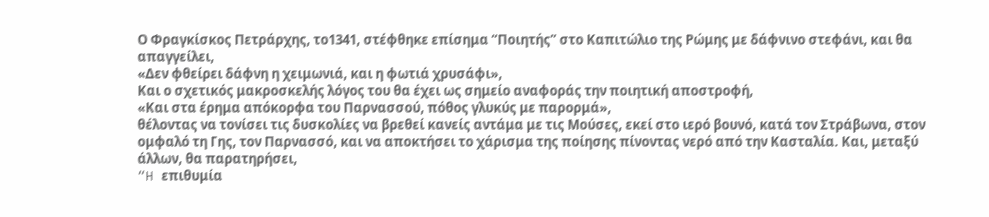Ο Φραγκίσκος Πετράρχης, το1341, στέφθηκε επίσημα “Ποιητής” στο Καπιτώλιο της Ρώμης με δάφνινο στεφάνι, και θα απαγγείλει,
«Δεν φθείρει δάφνη η χειμωνιά, και η φωτιά χρυσάφι»,
Και ο σχετικός μακροσκελής λόγος του θα έχει ως σημείο αναφοράς την ποιητική αποστροφή,
«Και στα έρημα απόκορφα του Παρνασσού, πόθος γλυκύς με παρορμά»,
θέλοντας να τονίσει τις δυσκολίες να βρεθεί κανείς αντάμα με τις Μούσες, εκεί στο ιερό βουνό, κατά τον Στράβωνα, στον ομφαλό τη Γης, τον Παρνασσό, και να αποκτήσει το χάρισμα της ποίησης πίνοντας νερό από την Κασταλία. Και, μεταξύ άλλων, θα παρατηρήσει,
“H επιθυμία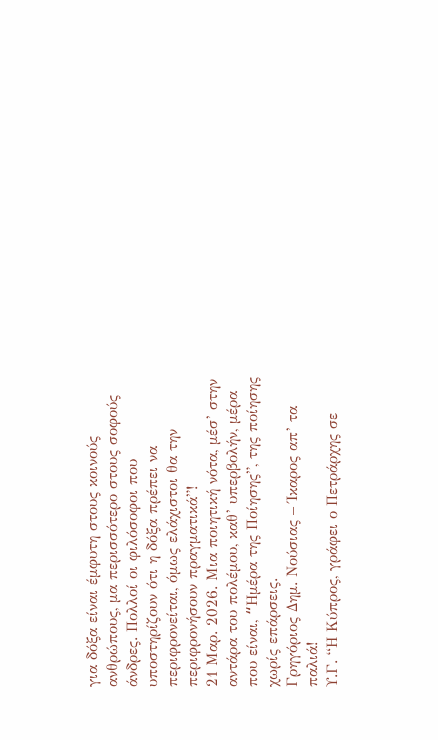για δόξα είναι έμφυτη στους κοινούς ανθρώπους, μα περισσότερο στους σοφούς άνδρες. Πολλοί οι φιλόσοφοι που υποστηρίζουν ότι η δόξα πρέπει να περιφρονείται, όμως ελάχιστοι θα την περιφρονήσουν πραγματικά”!
21 Μαρ. 2026. Μια ποιητική νότα, μέσ’ στην αντάρα του πολέμου, καθ’ υπερβολήν, μέρα που είναι, “Hμέρα της Ποίησης”, της ποίησης χωρίς επάρσεις.
Γρηγόριος Δημ. Νούσιας – Ίκαρος απ’ τα παλιά!
Υ.Γ. “Η Κύπρος, γράφει ο Πετράρχης σε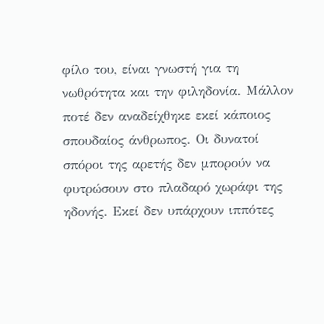φίλο του, είναι γνωστή για τη νωθρότητα και την φιληδονία. Μάλλον ποτέ δεν αναδείχθηκε εκεί κάποιος σπουδαίος άνθρωπος. Οι δυνατοί σπόροι της αρετής δεν μπορούν να φυτρώσουν στο πλαδαρό χωράφι της ηδονής. Εκεί δεν υπάρχουν ιππότες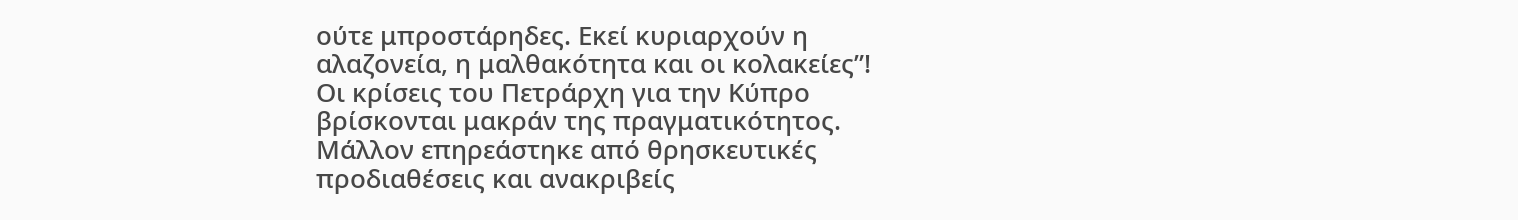ούτε μπροστάρηδες. Εκεί κυριαρχούν η αλαζονεία, η μαλθακότητα και οι κολακείες”!
Οι κρίσεις του Πετράρχη για την Κύπρο βρίσκονται μακράν της πραγματικότητος. Μάλλον επηρεάστηκε από θρησκευτικές προδιαθέσεις και ανακριβείς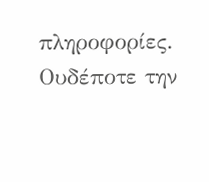πληροφορίες. Ουδέποτε την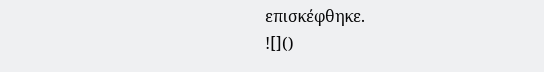επισκέφθηκε.
![]()